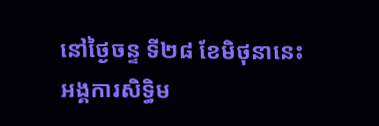នៅថ្ងៃចន្ទ ទី២៨ ខែមិថុនានេះ អង្គការសិទ្ធិម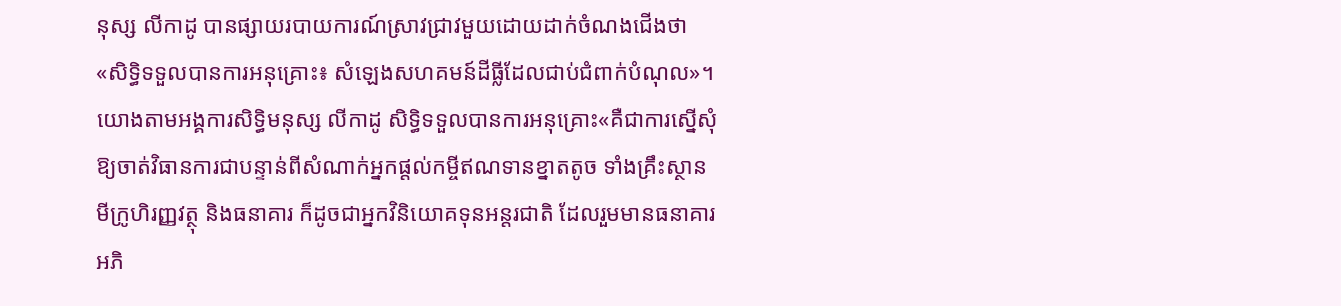នុស្ស លីកាដូ បានផ្សាយរបាយការណ៍ស្រាវជ្រាវមួយដោយដាក់ចំណងជើងថា «សិទ្ធិទទួលបានការអនុគ្រោះ៖ សំឡេងសហគមន៍ដីធ្លីដែលជាប់ជំពាក់បំណុល»។
យោងតាមអង្គការសិទ្ធិមនុស្ស លីកាដូ សិទ្ធិទទួលបានការអនុគ្រោះ«គឺជាការស្នើសុំឱ្យចាត់វិធានការជាបន្ទាន់ពីសំណាក់អ្នកផ្ដល់កម្ចីឥណទានខ្នាតតូច ទាំងគ្រឹះស្ថានមីក្រូហិរញ្ញវត្ថុ និងធនាគារ ក៏ដូចជាអ្នកវិនិយោគទុនអន្តរជាតិ ដែលរួមមានធនាគារអភិ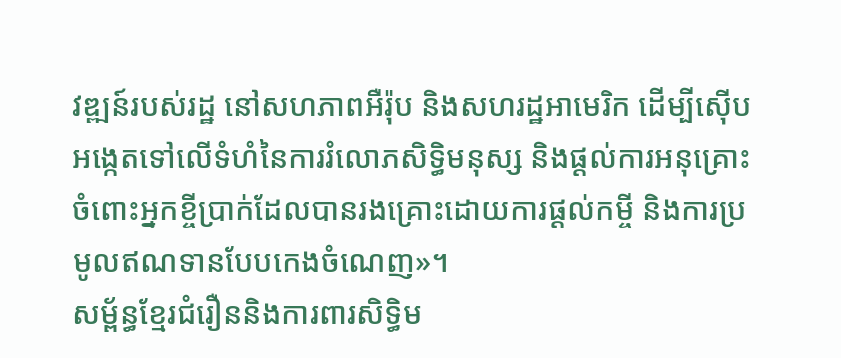វឌ្ឍន៍របស់រដ្ឋ នៅសហភាពអឺរ៉ុប និងសហរដ្ឋអាមេរិក ដើម្បីស៊ើបអង្កេតទៅលើទំហំនៃការរំលោភសិទ្ធិមនុស្ស និងផ្ដល់ការអនុគ្រោះចំពោះអ្នកខ្ចីប្រាក់ដែលបានរងគ្រោះដោយការផ្ដល់កម្ចី និងការប្រមូលឥណទានបែបកេងចំណេញ»។
សម្ព័ន្ធខ្មែរជំរឿននិងការពារសិទ្ធិម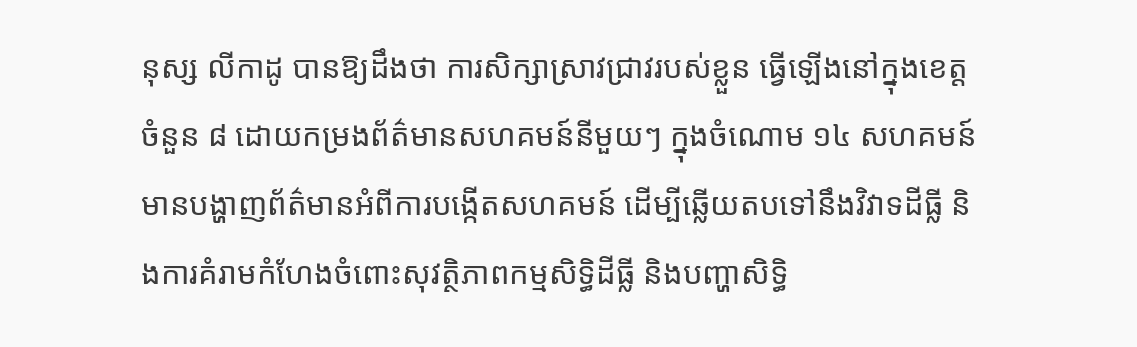នុស្ស លីកាដូ បានឱ្យដឹងថា ការសិក្សាស្រាវជ្រាវរបស់ខ្លួន ធ្វើឡើងនៅក្នុងខេត្តចំនួន ៨ ដោយកម្រងព័ត៌មានសហគមន៍នីមួយៗ ក្នុងចំណោម ១៤ សហគមន៍ មានបង្ហាញព័ត៌មានអំពីការបង្កើតសហគមន៍ ដើម្បីឆ្លើយតបទៅនឹងវិវាទដីធ្លី និងការគំរាមកំហែងចំពោះសុវត្ថិភាពកម្មសិទ្ធិដីធ្លី និងបញ្ហាសិទ្ធិ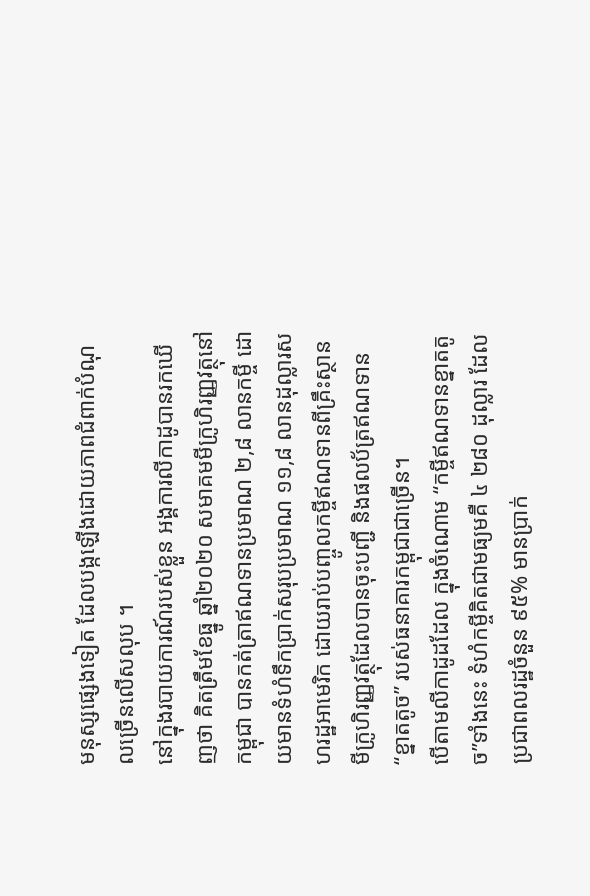មនុស្សផ្សេងទៀត ដែលបង្កឡើងដោយភាពជំពាក់បំណុលច្រើនលើសលុប ។
នៅក្នុងរបាយការណ៍របស់ខ្លួន អង្គការលីកាដូបានរកឃើញថា គិតត្រឹមខែធ្នូ ឆ្នាំ២០២០ សមាគមមីក្រូហិរញ្ញវត្ថុនៅកម្ពុជា បានកត់ត្រាឥណទានប្រមាណ ២,៨ លានកម្ចី ដោយមានទំហំទឹកប្រាក់សរុបប្រមាណ ១១,៨ លានដុល្លារសហរដ្ឋអាមេរិក ដោយរាប់បញ្ចូលកម្ចីឥណទានពីគ្រឹះស្ថានមីក្រូហិរញ្ញវត្ថុដែលបានចុះបញ្ជី និងផលប័ត្រឥណទាន “ខ្នាតតូច” របស់ធនាគារកម្ពុជាជាច្រើន។
បើតាមលីកាដូដដែល ក្នុងចំណោម “កម្ចីឥណទានខ្នាតតូច”ទាំងនេះ ទំហំកម្ចីគិតជាមធ្យមគឺ ៤ ២៨០ ដុល្លារ ដែលប្រជាពលរដ្ឋចំនួន ៩៥% មានប្រាក់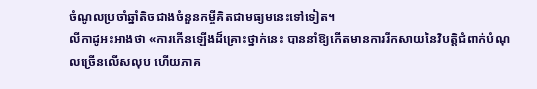ចំណូលប្រចាំឆ្នាំតិចជាងចំនួនកម្ចីគិតជាមធ្យមនេះទៅទៀត។
លីកាដូអះអាងថា «ការកើនឡើងដ៏គ្រោះថ្នាក់នេះ បាននាំឱ្យកើតមានការរីកសាយនៃវិបត្តិជំពាក់បំណុលច្រើនលើសលុប ហើយភាគ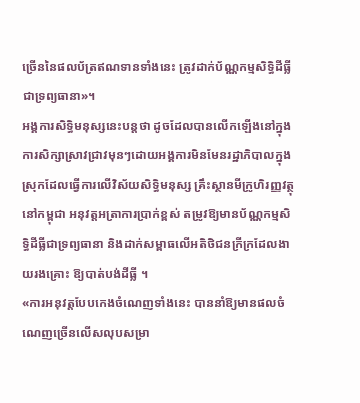ច្រើននៃផលប័ត្រឥណទានទាំងនេះ ត្រូវដាក់ប័ណ្ណកម្មសិទ្ធិដីធ្លីជាទ្រព្យធានា»។
អង្គការសិទ្ធិមនុស្សនេះបន្តថា ដូចដែលបានលើកឡើងនៅក្នុងការសិក្សាស្រាវជ្រាវមុនៗដោយអង្គការមិនមែនរដ្ឋាភិបាលក្នុងស្រុកដែលធ្វើការលើវិស័យសិទ្ធិមនុស្ស គ្រឹះស្ថានមីក្រូហិរញ្ញវត្ថុនៅកម្ពុជា អនុវត្តអត្រាការប្រាក់ខ្ពស់ តម្រូវឱ្យមានប័ណ្ណកម្មសិទ្ធិដីធ្លីជាទ្រព្យធានា និងដាក់សម្ពាធលើអតិថិជនក្រីក្រដែលងាយរងគ្រោះ ឱ្យបាត់បង់ដីធ្លី ។
«ការអនុវត្តបែបកេងចំណេញទាំងនេះ បាននាំឱ្យមានផលចំណេញច្រើនលើសលុបសម្រា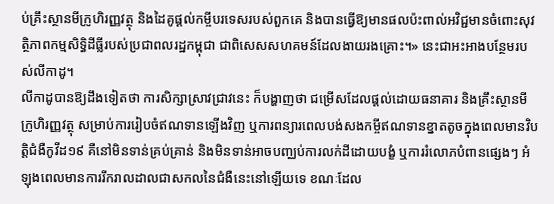ប់គ្រឹះស្ថានមីក្រូហិរញ្ញវត្ថុ និងដៃគូផ្ដល់កម្ចីបរទេសរបស់ពួកគេ និងបានធ្វើឱ្យមានផលប៉ះពាល់អវិជ្ជមានចំពោះសុវត្ថិភាពកម្មសិទ្ធិដីធ្លីរបស់ប្រជាពលរដ្ឋកម្ពុជា ជាពិសេសសហគមន៍ដែលងាយរងគ្រោះ។» នេះជាអះអាងបន្ថែមរបស់លីកាដូ។
លីកាដូបានឱ្យដឹងទៀតថា ការសិក្សាស្រាវជ្រាវនេះ ក៏បង្ហាញថា ជម្រើសដែលផ្ដល់ដោយធនាគារ និងគ្រឹះស្ថានមីក្រូហិរញ្ញវត្ថុ សម្រាប់ការរៀបចំឥណទានឡើងវិញ ឬការពន្យារពេលបង់សងកម្ចីឥណទានខ្នាតតូចក្នុងពេលមានវិបត្តិជំងឺកូវីដ១៩ គឺនៅមិនទាន់គ្រប់គ្រាន់ និងមិនទាន់អាចបញ្ឈប់ការលក់ដីដោយបង្ខំ ឬការរំលោភបំពានផ្សេងៗ អំឡុងពេលមានការរីករាលដាលជាសកលនៃជំងឺនេះនៅឡើយទេ ខណៈដែល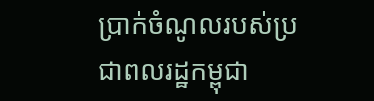ប្រាក់ចំណូលរបស់ប្រជាពលរដ្ឋកម្ពុជា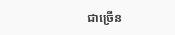ជាច្រើន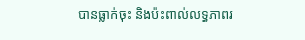បានធ្លាក់ចុះ និងប៉ះពាល់លទ្ធភាពរ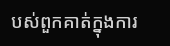បស់ពួកគាត់ក្នុងការ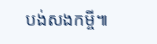បង់សងកម្ចី៕